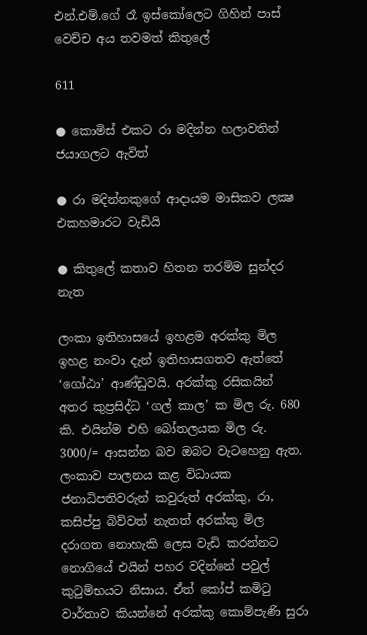එන්.එම්.ගේ රෑ ඉස්කෝලෙට ගිහින් පාස් වෙච්ච අය තවමත් කිතුලේ

611

● කොමිස් එකට රා මදින්න හලාවතින් ජයාගලට ඇවිත්

● රා මදින්නකුගේ ආදායම මාසිකව ලක්‍ෂ එකහමාරට වැඩියි

● කිතුලේ කතාව හිතන තරම්ම සුන්දර නැත

ලංකා ඉතිහාසයේ ඉහළම අරක්කු මිල ඉහළ නංවා දැන් ඉතිහාසගතව ඇත්තේ ‘ගෝඨා’ ආණ්ඩුවයි. අරක්කු රසිකයින් අතර කුප්‍රසිද්ධ ‘ගල් කාල’ ක මිල රු. 680 කි. එයින්ම එහි බෝතලයක මිල රු. 3000/= ආසන්න බව ඔබට වැටහෙනු ඇත. ලංකාව පාලනය කළ විධායක ජනාධිපතිවරුන් කවුරුත් අරක්කු, රා, කසිප්පු බිව්වත් නැතත් අරක්කු මිල දරාගත නොහැකි ලෙස වැඩි කරන්නට නොගියේ එයින් පහර වදින්නේ පවුල් කුටුම්භයට නිසාය. ඒත් කෝප් කමිටු වාර්තාව කියන්නේ අරක්කු කොම්පැණි සුරා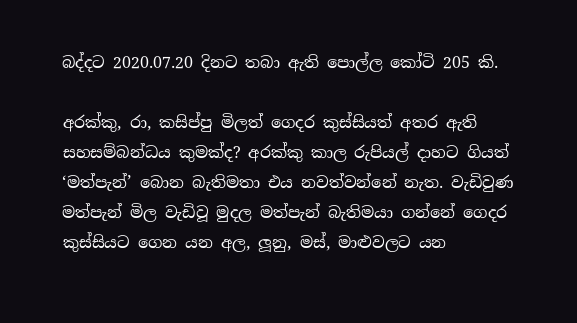බද්දට 2020.07.20 දිනට තබා ඇති පොල්ල කෝටි 205 කි.

අරක්කු, රා, කසිප්පු මිලත් ගෙදර කුස්සියත් අතර ඇති සහසම්බන්ධය කුමක්ද? අරක්කු කාල රුපියල් දාහට ගියත් ‘මත්පැන්’ බොන බැතිමතා එය නවත්වන්නේ නැත. වැඩිවුණ මත්පැන් මිල වැඩිවූ මුදල මත්පැන් බැතිමයා ගන්නේ ගෙදර කුස්සියට ගෙන යන අල, ලූනු, මස්, මාළුවලට යන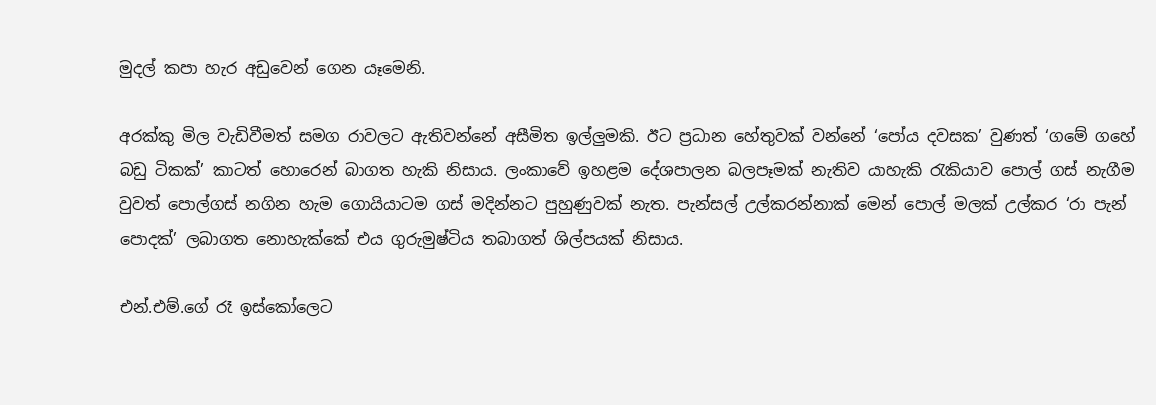මුදල් කපා හැර අඩුවෙන් ගෙන යෑමෙනි.

අරක්කු මිල වැඩිවීමත් සමග රාවලට ඇතිවන්නේ අසීමිත ඉල්ලුමකි. ඊට ප්‍රධාන හේතුවක් වන්නේ ‘පෝය දවසක’ වුණත් ‘ගමේ ගහේ බඩු ටිකක්’ කාටත් හොරෙන් බාගත හැකි නිසාය. ලංකාවේ ඉහළම දේශපාලන බලපෑමක් නැතිව යාහැකි රැකියාව පොල් ගස් නැගීම වුවත් පොල්ගස් නගින හැම ගොයියාටම ගස් මදින්නට පුහුණුවක් නැත. පැන්සල් උල්කරන්නාක් මෙන් පොල් මලක් උල්කර ‘රා පැන් පොදක්’ ලබාගත නොහැක්කේ එය ගුරුමුෂ්ටිය තබාගත් ශිල්පයක් නිසාය.

එන්.එම්.ගේ රෑ ඉස්කෝලෙට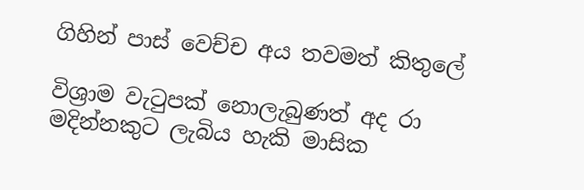ගිහින් පාස් වෙච්ච අය තවමත් කිතුලේ

විශ්‍රාම වැටුපක් නොලැබුණත් අද රා මදින්නකුට ලැබිය හැකි මාසික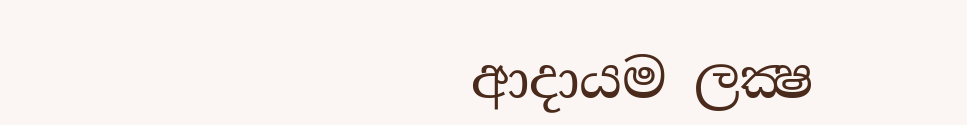ආදායම ලක්‍ෂ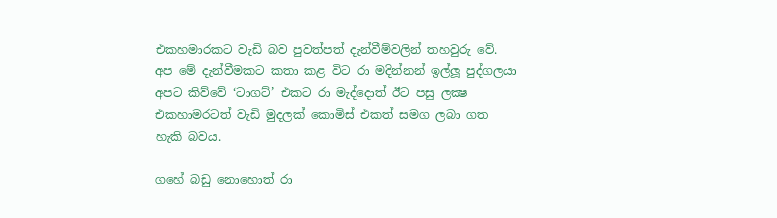එකහමාරකට වැඩි බව පුවත්පත් දැන්වීම්වලින් තහවුරු වේ. අප මේ දැන්වීමකට කතා කළ විට රා මදින්නන් ඉල්ලූ පුද්ගලයා අපට කිව්වේ ‘ටාගට්’ එකට රා මැද්දොත් ඊට පසු ලක්‍ෂ එකහාමරටත් වැඩි මුදලක් කොමිස් එකත් සමග ලබා ගත හැකි බවය.

ගහේ බඩු නොහොත් රා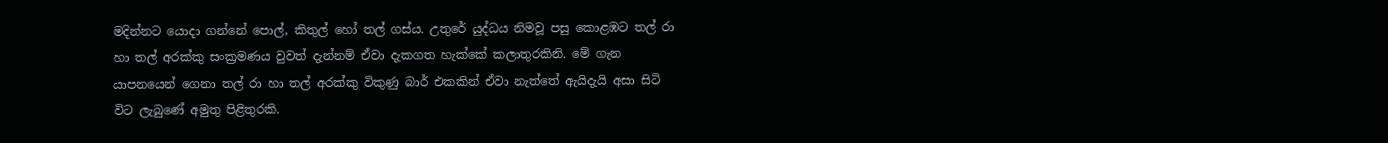මදින්නට යොදා ගන්නේ පොල්, කිතුල් හෝ තල් ගස්ය. උතුරේ යුද්ධය නිමවූ පසු කොළඹට තල් රා හා තල් අරක්කු සංක්‍රමණය වුවත් දැන්නම් ඒවා දැකගත හැක්කේ කලාතුරකිනි. මේ ගැන යාපනයෙන් ගෙනා තල් රා හා තල් අරක්කු විකුණු බාර් එකකින් ඒවා නැත්තේ ඇයිදැයි අසා සිටි විට ලැබුණේ අමුතු පිළිතුරකි.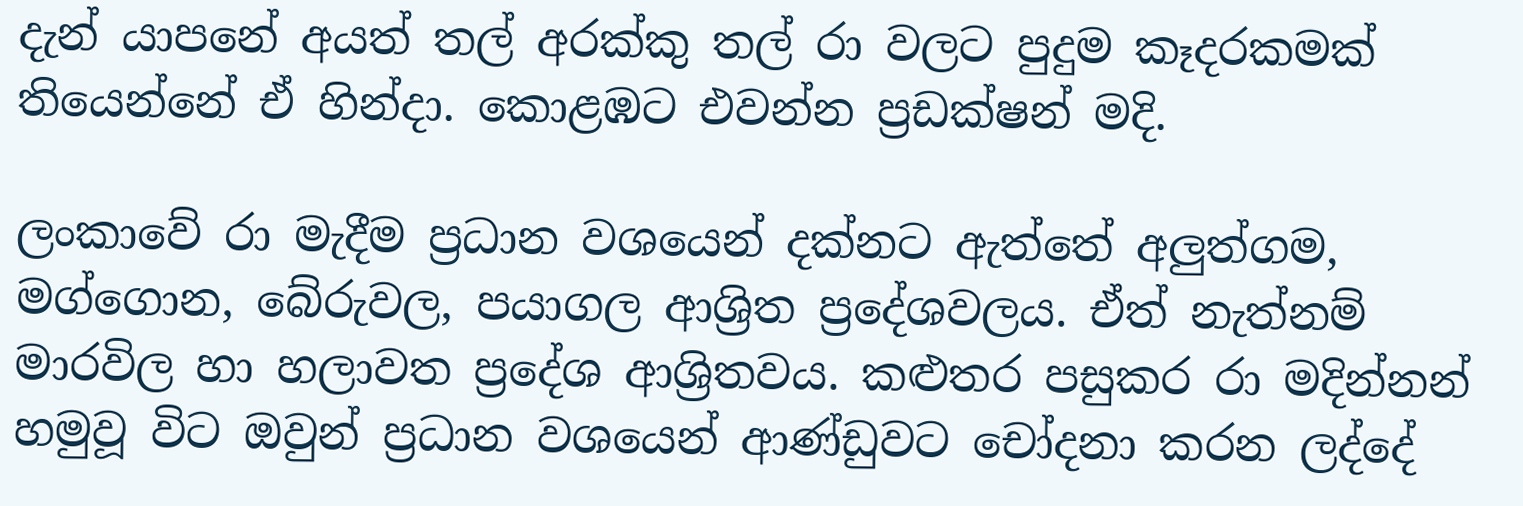දැන් යාපනේ අයත් තල් අරක්කු තල් රා වලට පුදුම කෑදරකමක් තියෙන්නේ ඒ හින්දා. කොළඹට එවන්න ප්‍රඩක්ෂන් මදි.

ලංකාවේ රා මැදීම ප්‍රධාන වශයෙන් දක්නට ඇත්තේ අලුත්ගම, මග්ගොන, බේරුවල, පයාගල ආශ්‍රිත ප්‍රදේශවලය. ඒත් නැත්නම් මාරවිල හා හලාවත ප්‍රදේශ ආශ්‍රිතවය. කළුතර පසුකර රා මදින්නන් හමුවූ විට ඔවුන් ප්‍රධාන වශයෙන් ආණ්ඩුවට චෝදනා කරන ලද්දේ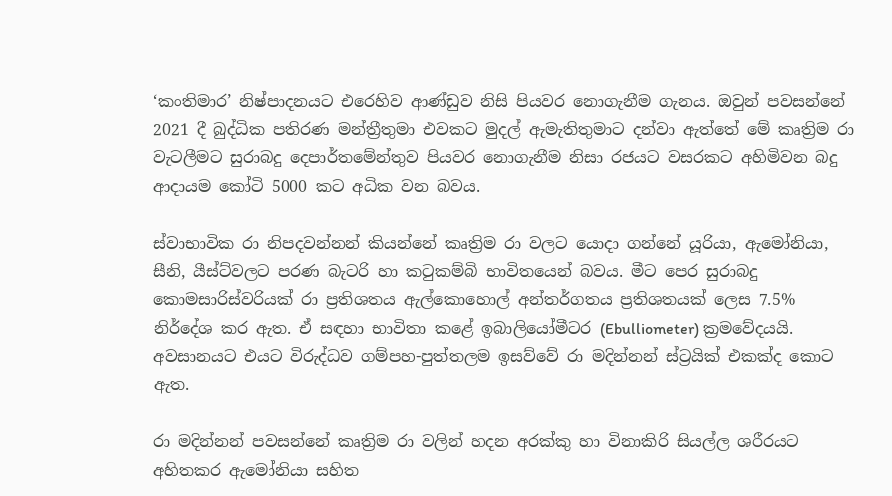‘කංතිමාර’ නිෂ්පාදනයට එරෙහිව ආණ්ඩුව නිසි පියවර නොගැනීම ගැනය. ඔවුන් පවසන්නේ 2021 දී බුද්ධික පතිරණ මන්ත්‍රීතුමා එවකට මුදල් ඇමැතිතුමාට දන්වා ඇත්තේ මේ කෘත්‍රිම රා වැටලීමට සුරාබදු දෙපාර්තමේන්තුව පියවර නොගැනීම නිසා රජයට වසරකට අහිමිවන බදු ආදායම කෝටි 5000 කට අධික වන බවය.

ස්වාභාවික රා නිපදවන්නන් කියන්නේ කෘත්‍රිම රා වලට යොදා ගන්නේ යූරියා, ඇමෝනියා, සීනි, යීස්ට්වලට පරණ බැටරි හා කටුකම්බි භාවිතයෙන් බවය. මීට පෙර සුරාබදු කොමසාරිස්වරියක් රා ප්‍රතිශතය ඇල්කොහොල් අන්තර්ගතය ප්‍රතිශතයක් ලෙස 7.5% නිර්දේශ කර ඇත. ඒ සඳහා භාවිතා කළේ ඉබාලියෝමීටර (Ebulliometer) ක්‍රමවේදයයි. අවසානයට එයට විරුද්ධව ගම්පහ-පුත්තලම ඉසව්වේ රා මදින්නන් ස්ට්‍රයික් එකක්ද කොට ඇත.

රා මදින්නන් පවසන්නේ කෘත්‍රිම රා වලින් හදන අරක්කු හා විනාකිරි සියල්ල ශරීරයට අහිතකර ඇමෝනියා සහිත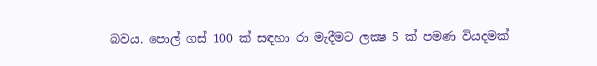බවය. පොල් ගස් 100 ක් සඳහා රා මැදීමට ලක්‍ෂ 5 ක් පමණ වියදමක්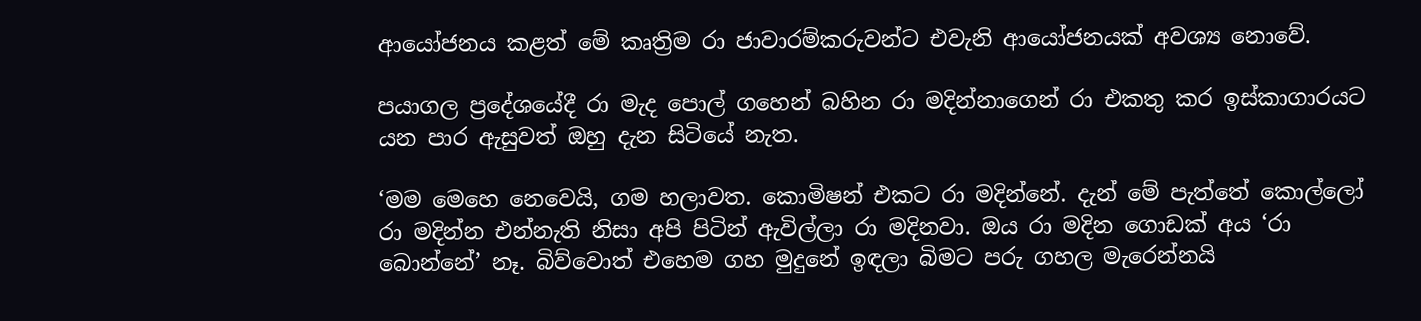ආයෝජනය කළත් මේ කෘත්‍රිම රා ජාවාරම්කරුවන්ට එවැනි ආයෝජනයක් අවශ්‍ය නොවේ.

පයාගල ප්‍රදේශයේදී රා මැද පොල් ගහෙන් බහින රා මදින්නාගෙන් රා එකතු කර ඉස්කාගාරයට යන පාර ඇසුවත් ඔහු දැන සිටියේ නැත.

‘මම මෙහෙ නෙවෙයි, ගම හලාවත. කොමිෂන් එකට රා මදින්නේ. දැන් මේ පැත්තේ කොල්ලෝ රා මදින්න එන්නැති නිසා අපි පිටින් ඇවිල්ලා රා මදිනවා. ඔය රා මදින ගොඩක් අය ‘රා බොන්නේ’ නෑ. බිව්වොත් එහෙම ගහ මුදුනේ ඉඳලා බිමට පරු ගහල මැරෙන්නයි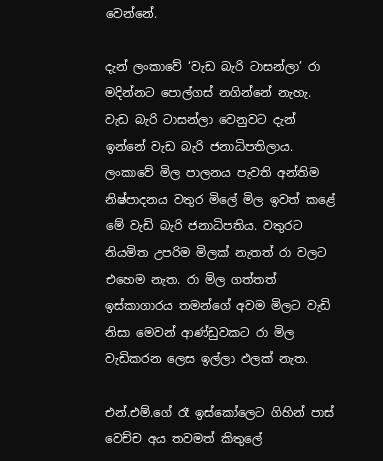වෙන්නේ.

දැන් ලංකාවේ ‘වැඩ බැරි ටාසන්ලා’ රා මදින්නට පොල්ගස් නගින්නේ නැහැ. වැඩ බැරි ටාසන්ලා වෙනුවට දැන් ඉන්නේ වැඩ බැරි ජනාධිපතිලාය. ලංකාවේ මිල පාලනය පැවති අන්තිම නිෂ්පාදනය වතුර මිලේ මිල ඉවත් කළේ මේ වැඩි බැරි ජනාධිපතිය. වතුරට නියමිත උපරිම මිලක් නැතත් රා වලට එහෙම නැත. රා මිල ගත්තත් ඉස්කාගාරය තමන්ගේ අවම මිලට වැඩි නිසා මෙවන් ආණ්ඩුවකට රා මිල වැඩිකරන ලෙස ඉල්ලා ඵලක් නැත.

එන්.එම්.ගේ රෑ ඉස්කෝලෙට ගිහින් පාස් වෙච්ච අය තවමත් කිතුලේ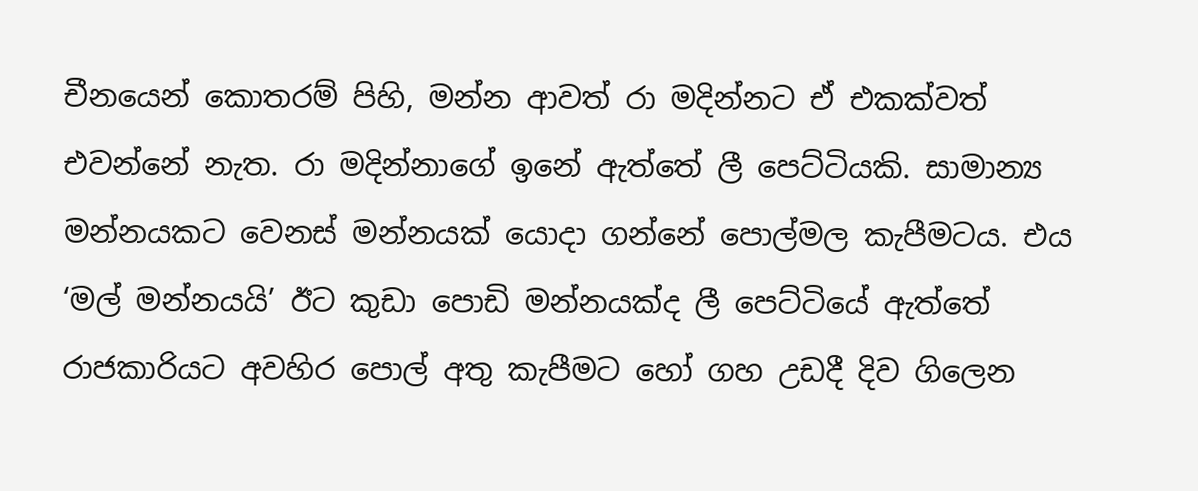චීනයෙන් කොතරම් පිහි, මන්න ආවත් රා මදින්නට ඒ එකක්වත් එවන්නේ නැත. රා මදින්නාගේ ඉනේ ඇත්තේ ලී පෙට්ටියකි. සාමාන්‍ය මන්නයකට වෙනස් මන්නයක් යොදා ගන්නේ පොල්මල කැපීමටය. එය ‘මල් මන්නයයි’ ඊට කුඩා පොඩි මන්නයක්ද ලී පෙට්ටියේ ඇත්තේ රාජකාරියට අවහිර පොල් අතු කැපීමට හෝ ගහ උඩදී දිව ගිලෙන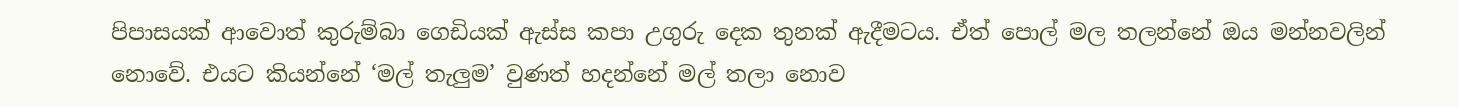පිපාසයක් ආවොත් කුරුම්බා ගෙඩියක් ඇස්ස කපා උගුරු දෙක තුනක් ඇදීමටය. ඒත් පොල් මල තලන්නේ ඔය මන්නවලින් නොවේ. එයට කියන්නේ ‘මල් තැලුම’ වුණත් හදන්නේ මල් තලා නොව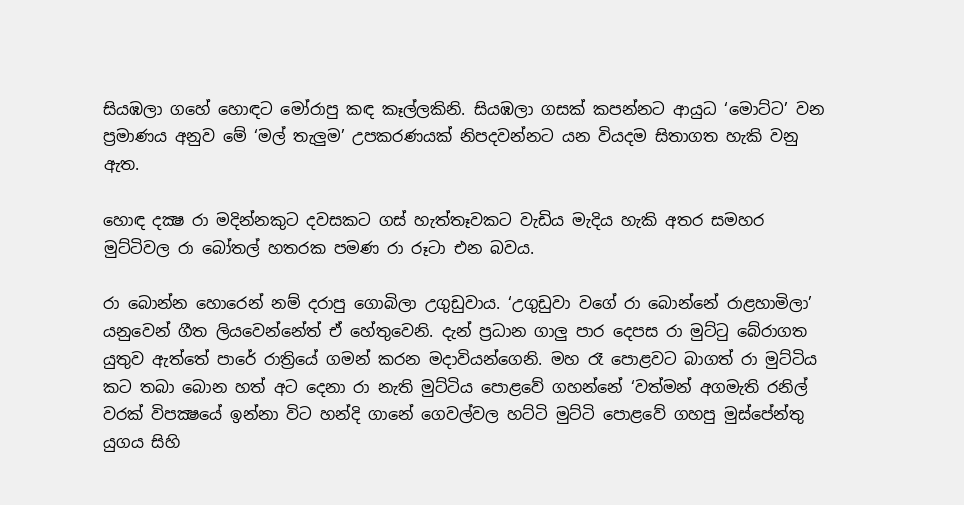සියඹලා ගහේ හොඳට මෝරාපු කඳ කෑල්ලකිනි. සියඹලා ගසක් කපන්නට ආයුධ ‘මොට්ට’ වන ප්‍රමාණය අනුව මේ ‘මල් තැලුම’ උපකරණයක් නිපදවන්නට යන වියදම සිතාගත හැකි වනු ඇත.

හොඳ දක්‍ෂ රා මදින්නකුට දවසකට ගස් හැත්තෑවකට වැඩිය මැදිය හැකි අතර සමහර මුට්ටිවල රා බෝතල් හතරක පමණ රා රූටා එන බවය.

රා බොන්න හොරෙන් නම් දරාපු ගොබිලා උගුඩුවාය. ‘උගුඩුවා වගේ රා බොන්නේ රාළහාමිලා’ යනුවෙන් ගීත ලියවෙන්නේත් ඒ හේතුවෙනි. දැන් ප්‍රධාන ගාලු පාර දෙපස රා මුට්ටු බේරාගත යුතුව ඇත්තේ පාරේ රාත්‍රියේ ගමන් කරන මදාවියන්ගෙනි. මහ රෑ පොළවට බාගත් රා මුට්ටිය කට තබා බොන හත් අට දෙනා රා නැති මුට්ටිය පොළවේ ගහන්නේ ‘වත්මන් අගමැති රනිල් වරක් විපක්‍ෂයේ ඉන්නා විට හන්දි ගානේ ගෙවල්වල හට්ටි මුට්ටි පොළවේ ගහපු මුස්පේන්තු යුගය සිහි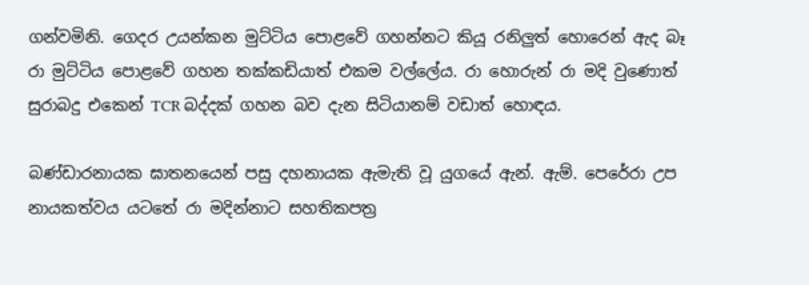ගන්වමිනි. ගෙදර උයන්කන මුට්ටිය පොළවේ ගහන්නට කියූ රනිලුත් හොරෙන් ඇද බෑ රා මුට්ටිය පොළවේ ගහන තක්කඩියාත් එකම වල්ලේය. රා හොරුන් රා මදි වුණොත් සුරාබදු එකෙන් TCR බද්දක් ගහන බව දැන සිටියානම් වඩාත් හොඳය.

බණ්ඩාරනායක ඝාතනයෙන් පසු දහනායක ඇමැති වූ යුගයේ ඇන්. ඇම්. පෙරේරා උප නායකත්වය යටතේ රා මදින්නාට සහතිකපත්‍ර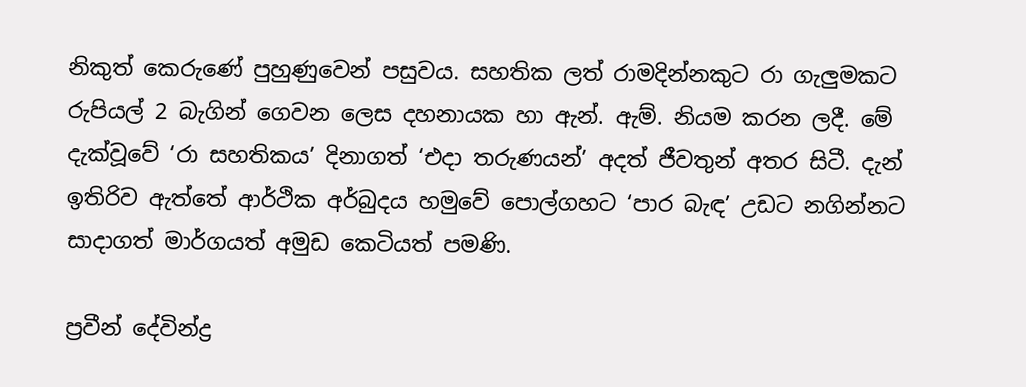නිකුත් කෙරුණේ පුහුණුවෙන් පසුවය. සහතික ලත් රාමදින්නකුට රා ගැලුමකට රුපියල් 2 බැගින් ගෙවන ලෙස දහනායක හා ඇන්. ඇම්. නියම කරන ලදී. මේ දැක්වූවේ ‘රා සහතිකය’ දිනාගත් ‘එදා තරුණයන්’ අදත් ජීවතුන් අතර සිටී. දැන් ඉතිරිව ඇත්තේ ආර්ථික අර්බුදය හමුවේ පොල්ගහට ‘පාර බැඳ’ උඩට නගින්නට සාදාගත් මාර්ගයත් අමුඩ කෙටියත් පමණි.

ප්‍රවීන් දේවින්ද්‍ර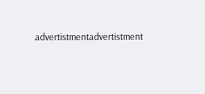advertistmentadvertistment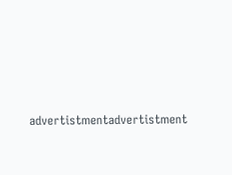advertistmentadvertistment